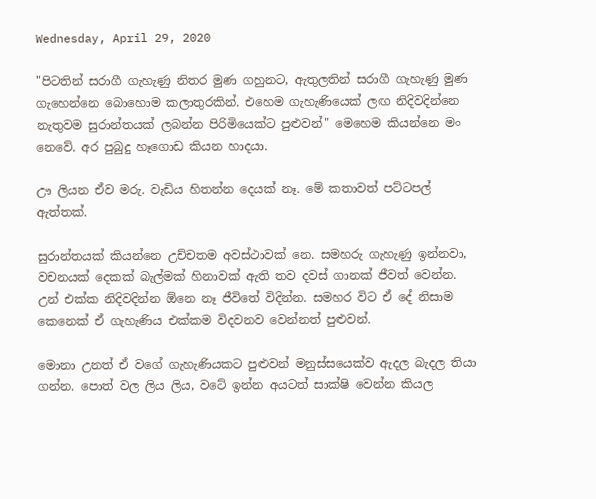Wednesday, April 29, 2020

"පිටතින් සරාගී ගැහැණු නිතර මුණ ගහුනට, ඇතුලතින් සරාගී ගැහැණු මුණ ගැහෙන්නෙ බොහොම කලාතුරකින්. එහෙම ගැහැණියෙක් ලඟ නිදිවදින්නෙ නැතුවම සුරාන්තයක් ලබන්න පිරිමියෙක්ට පුළුවන්" මෙහෙම කියන්නෙ මං නෙවේ. අර පුබුදු හෑගොඩ කියන හාදයා.

ඌ ලියන ඒව මරු. වැඩිය හිතන්න දෙයක් නෑ. මේ කතාවත් පට්ටපල් ඇත්තක්.

සුරාන්තයක් කියන්නෙ උච්චතම අවස්ථාවක් නෙ. සමහරු ගැහැණු ඉන්නවා, වචන‍‍‍‍යක් දෙකක් බැල්මක් හිනාවක් ඇති තව දවස් ගානක් ජීවත් වෙන්න. උන් එක්ක නිදිවදින්න ඕනෙ නෑ ජීවිතේ විදින්න. සමහර විට ඒ දේ නිසාම කෙනෙක් ඒ ගැහැණිය එක්කම විදවනව වෙන්නත් පුළුවන්.

මොනා උනත් ඒ වගේ ගැහැණියකට පුළුවන් මනුස්සයෙක්ව ඇදල බැදල තියා ගන්න. පොත් වල ලිය ලිය, වටේ ඉන්න අයටත් සාක්ෂි වෙන්න කියල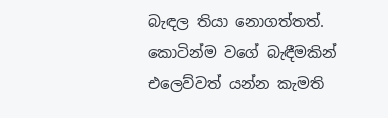බැඳල තියා නොගත්තත්. කොටින්ම වගේ බැඳීමකින් එලෙව්වත් යන්න කැමති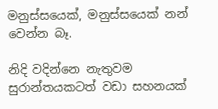මනුස්සයෙක්, මනුස්සයෙක් නන් වෙන්න බෑ.

නිදි වදින්නෙ නැතුවම සුරාන්තයකටත් වඩා සහනයක්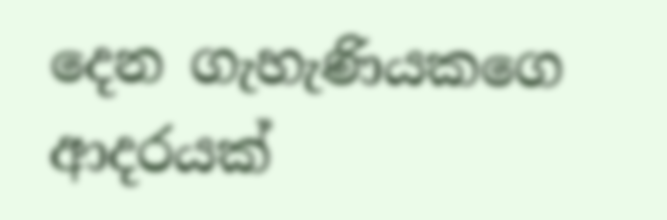දෙන ගැහැණියකගෙ ආදරයක්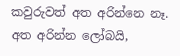කවුරුවත් අත අරින්නෙ නෑ. අත අරින්න ලෝබයි,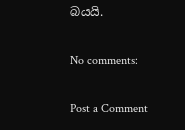බයයි.

No comments:

Post a Comment